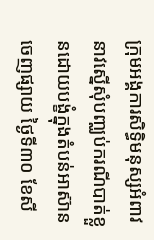ក្រុមអង្គការសិទ្ធិមនុស្សអំពាវនាវស្នើសុំបញ្ឈប់ករណីបាត់ខ្លួនដោយបង្ខំក្នុងតំបន់អាស៊ាន
ចេញផ្សាយ ថ្ងៃទី៣០ ខែសី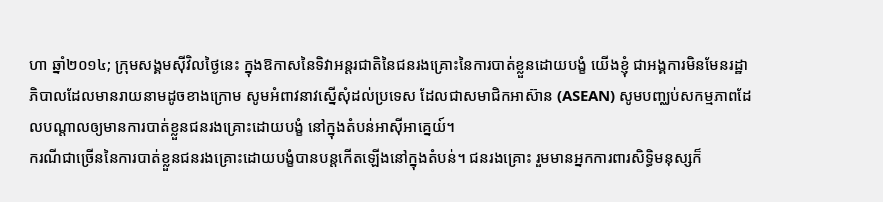ហា ឆ្នាំ២០១៤; ក្រុមសង្គមស៊ីវិលថ្ងៃនេះ ក្នុងឱកាសនៃទិវាអន្តរជាតិនៃជនរងគ្រោះនៃការបាត់ខ្លួនដោយបង្ខំ យើងខ្ញុំ ជាអង្គការមិនមែនរដ្ឋាភិបាលដែលមានរាយនាមដូចខាងក្រោម សូមអំពាវនាវស្នើសុំដល់ប្រទេស ដែលជាសមាជិកអាស៊ាន (ASEAN) សូមបញ្ឈប់សកម្មភាពដែលបណ្តាលឲ្យមានការបាត់ខ្លួនជនរងគ្រោះដោយបង្ខំ នៅក្នុងតំបន់អាស៊ីអាគ្នេយ៍។
ករណីជាច្រើននៃការបាត់ខ្លួនជនរងគ្រោះដោយបង្ខំបានបន្តកើតឡើងនៅក្នុងតំបន់។ ជនរងគ្រោះ រួមមានអ្នកការពារសិទ្ធិមនុស្សក៏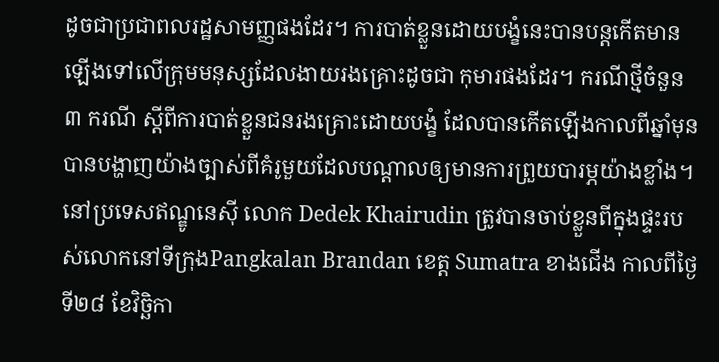ដូចជាប្រជាពលរដ្ឋសាមញ្ញផងដែរ។ ការបាត់ខ្លួនដោយបង្ខំនេះបានបន្តកើតមានឡើងទៅលើក្រុមមនុស្សដែលងាយរងគ្រោះដូចជា កុមារផងដែរ។ ករណីថ្មីចំនួន ៣ ករណី ស្តីពីការបាត់ខ្លួនជនរងគ្រោះដោយបង្ខំ ដែលបានកើតឡើងកាលពីឆ្នាំមុន បានបង្ហាញយ៉ាងច្បាស់ពីគំរូមួយដែលបណ្តាលឲ្យមានការព្រួយបារម្ភយ៉ាងខ្លាំង។
នៅប្រទេសឥណ្ឌូនេស៊ី លោក Dedek Khairudin ត្រូវបានចាប់ខ្លួនពីក្នុងផ្ទះរបស់លោកនៅទីក្រុងPangkalan Brandan ខេត្ត Sumatra ខាងជើង កាលពីថ្ងៃទី២៨ ខែវិច្ឆិកា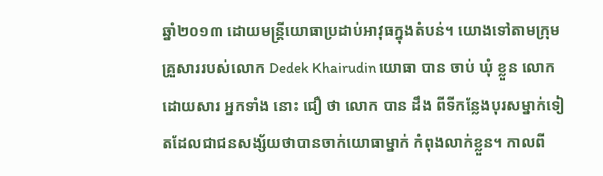ឆ្នាំ២០១៣ ដោយមន្រ្តីយោធាប្រដាប់អាវុធក្នុងតំបន់។ យោងទៅតាមក្រុមគ្រួសាររបស់លោក Dedek Khairudin យោធា បាន ចាប់ ឃុំ ខ្លួន លោក ដោយសារ អ្នកទាំង នោះ ជឿ ថា លោក បាន ដឹង ពីទីកន្លែងបុរសម្នាក់ទៀតដែលជាជនសង្ស័យថាបានចាក់យោធាម្នាក់ កំពុងលាក់ខ្លួន។ កាលពី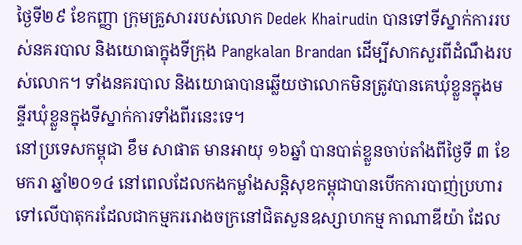ថ្ងៃទី២៩ ខែកញ្ញា ក្រុមគ្រួសាររបស់លោក Dedek Khairudin បានទៅទីស្នាក់ការរបស់នគរបាល និងយោធាក្នុងទីក្រុង Pangkalan Brandan ដើម្បីសាកសួរពីដំណឹងរបស់លោក។ ទាំងនគរបាល និងយោធាបានឆ្លើយថាលោកមិនត្រូវបានគេឃុំខ្លួនក្នុងមន្ទីរឃុំខ្លួនក្នុងទីស្នាក់ការទាំងពីរនេះទេ។
នៅប្រទេសកម្ពុជា ខឹម សាផាត មានអាយុ ១៦ឆ្នាំ បានបាត់ខ្លួនចាប់តាំងពីថ្ងៃទី ៣ ខែមករា ឆ្នាំ២០១៤ នៅពេលដែលកងកម្លាំងសន្តិសុខកម្ពុជាបានបើកការបាញ់ប្រហារទៅលើបាតុករដែលជាកម្មកររោងចក្រនៅជិតសួនឧស្សាហកម្ម កាណាឌីយ៉ា ដែល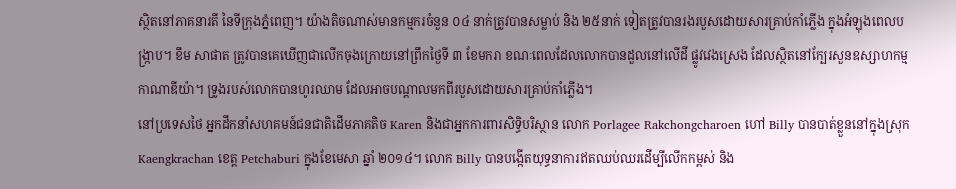ស្ថិតនៅភាគនារតី នៃទីក្រុងភ្នំពេញ។ យ៉ាងតិចណាស់មានកម្មករចំនួន ០៤ នាក់ត្រូវបានសម្លាប់ និង ២៥នាក់ ទៀតត្រូវបានរងរបួសដោយសារគ្រាប់កាំភ្លើង ក្នុងអំឡុងពេលបង្រ្កាប។ ខឹម សាផាត ត្រូវបានគេឃើញជាលើកចុងក្រោយនៅព្រឹកថ្ងៃទី ៣ ខែមករា ខណៈពេលដែលលោកបានដួលនៅលើដី ផ្លូវវេងស្រេង ដែលស្ថិតនៅក្បែរសួនឧស្សាហកម្ម កាណាឌីយ៉ា។ ទ្រូងរបស់លោកបានហូរឈាម ដែលអាចបណ្តាលមកពីរបួសដោយសារគ្រាប់កាំភ្លើង។
នៅប្រទេសថៃ អ្នកដឹកនាំសហគមន៍ជនជាតិដើមភាគតិច Karen និងជាអ្នកការពារសិទ្ធិបរិស្ថាន លោក Porlagee Rakchongcharoen ហៅ Billy បានបាត់ខ្លួននៅក្នុងស្រុក Kaengkrachan ខេត្ត Petchaburi ក្នុងខែមេសា ឆ្នាំ ២០១៤។ លោក Billy បានបង្កើតយុទ្ធនាការឥតឈប់ឈរដើម្បីលើកកម្ពស់ និង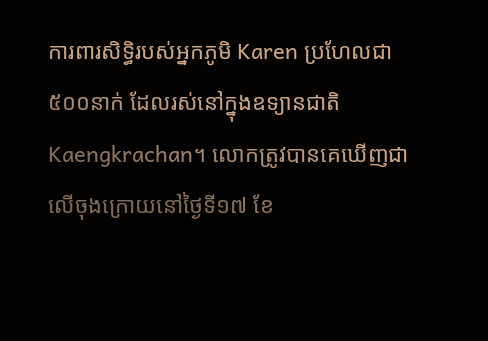ការពារសិទ្ធិរបស់អ្នកភូមិ Karen ប្រហែលជា ៥០០នាក់ ដែលរស់នៅក្នុងឧទ្យានជាតិ Kaengkrachan។ លោកត្រូវបានគេឃើញជាលើចុងក្រោយនៅថ្ងៃទី១៧ ខែ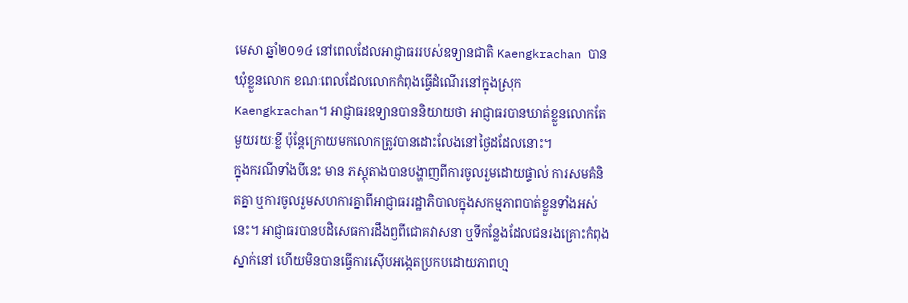មេសា ឆ្នាំ២០១៤ នៅពេលដែលអាជ្ញាធររបស់ឧទ្យានជាតិ Kaengkrachan បានឃុំខ្លួនលោក ខណៈពេលដែលលោកកំពុងធ្វើដំណើរនៅក្នុងស្រុក Kaengkrachan។ អាជ្ញាធរឧទ្យានបាននិយាយថា អាជ្ញាធរបានឃាត់ខ្លួនលោកតែមួយរយៈខ្លី ប៉ុន្តែក្រោយមកលោកត្រូវបានដោះលែងនៅថ្ងៃដដែលនោះ។
ក្នុងករណីទាំងបីនេះ មាន ភស្តុតាងបានបង្ហាញពីការចូលរួមដោយផ្ទាល់ ការសមគំនិតគ្នា ឬការចូលរួមសហការគ្នាពីអាជ្ញាធររដ្ឋាភិបាលក្នុងសកម្មភាពបាត់ខ្លួនទាំងអស់នេះ។ អាជ្ញាធរបានបដិសេធការដឹងឭពីជោគវាសនា ឬទីកន្លែងដែលជនរងគ្រោះកំពុងស្នាក់នៅ ហើយមិនបានធ្វើការស៊ើបអង្កេតប្រកបដោយភាពហ្ម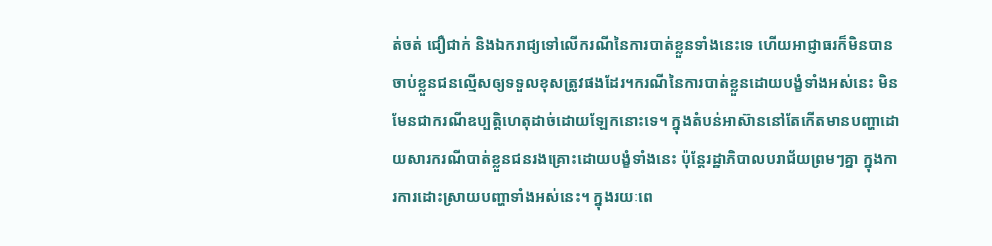ត់ចត់ ជឿជាក់ និងឯករាជ្យទៅលើករណីនៃការបាត់ខ្លួនទាំងនេះទេ ហើយអាជ្ញាធរក៏មិនបានចាប់ខ្លួនជនល្មើសឲ្យទទួលខុសត្រូវផងដែរ។ករណីនៃការបាត់ខ្លួនដោយបង្ខំទាំងអស់នេះ មិនមែនជាករណីឧប្បតិ្តហេតុដាច់ដោយឡែកនោះទេ។ ក្នុងតំបន់អាស៊ាននៅតែកើតមានបញ្ហាដោយសារករណីបាត់ខ្លួនជនរងគ្រោះដោយបង្ខំទាំងនេះ ប៉ុន្តែរដ្ឋាភិបាលបរាជ័យព្រមៗគ្នា ក្នុងការការដោះស្រាយបញ្ហាទាំងអស់នេះ។ ក្នុងរយៈពេ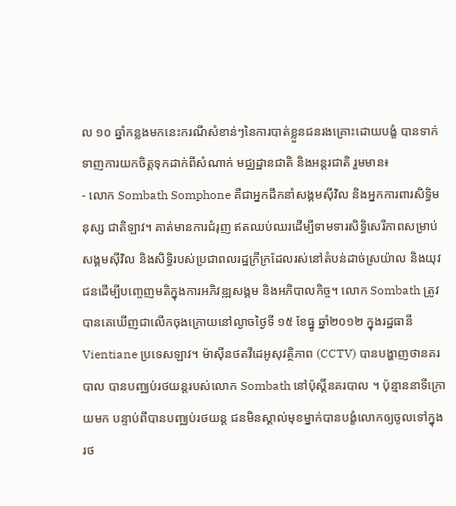ល ១០ ឆ្នាំកន្លងមកនេះករណីសំខាន់ៗនៃការបាត់ខ្លួនជនរងគ្រោះដោយបង្ខំ បានទាក់ទាញការយកចិត្តទុកដាក់ពីសំណាក់ មជ្ឈដ្ឋានជាតិ និងអន្តរជាតិ រួមមាន៖
- លោក Sombath Somphone គឺជាអ្នកដឹកនាំសង្គមស៊ីវិល និងអ្នកការពារសិទ្ធិមនុស្ស ជាតិឡាវ។ គាត់មានការជំរុញ ឥតឈប់ឈរដើម្បីទាមទារសិទ្ធិសេរីភាពសម្រាប់សង្គមស៊ីវិល និងសិទ្ធិរបស់ប្រជាពលរដ្ឋក្រីក្រដែលរស់នៅតំបន់ដាច់ស្រយ៉ាល និងយុវជនដើម្បីបញ្ចេញមតិក្នុងការអភិវឌ្ឍសង្គម និងអភិបាលកិច្ច។ លោក Sombath ត្រូវបានគេឃើញជាលើកចុងក្រោយនៅល្ងាចថ្ងៃទី ១៥ ខែធ្នូ ឆ្នាំ២០១២ ក្នុងរដ្ឋធានី Vientiane ប្រទេសឡាវ។ ម៉ាស៊ីនថតវីដេអូសុវត្ថិភាព (CCTV) បានបង្ហាញថានគរបាល បានបញ្ឈប់រថយន្តរបស់លោក Sombath នៅប៉ុស្តិ៍នគរបាល ។ ប៉ុន្មាននាទីក្រោយមក បន្ទាប់ពីបានបញ្ឈប់រថយន្ត ជនមិនស្គាល់មុខម្នាក់បានបង្ខំលោកឲ្យចូលទៅក្នុងរថ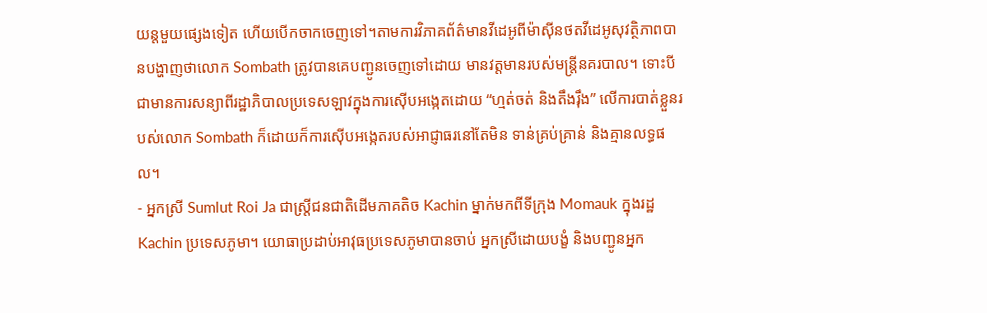យន្តមួយផ្សេងទៀត ហើយបើកចាកចេញទៅ។តាមការវិភាគព័ត៌មានវីដេអូពីម៉ាស៊ីនថតវីដេអូសុវត្ថិភាពបានបង្ហាញថាលោក Sombath ត្រូវបានគេបញ្ជូនចេញទៅដោយ មានវត្តមានរបស់មន្រ្តីនគរបាល។ ទោះបីជាមានការសន្យាពីរដ្ឋាភិបាលប្រទេសឡាវក្នុងការស៊ើបអង្កេតដោយ “ហ្មត់ចត់ និងតឹងរ៉ឹង” លើការបាត់ខ្លួនរបស់លោក Sombath ក៏ដោយក៏ការស៊ើបអង្កេតរបស់អាជ្ញាធរនៅតែមិន ទាន់គ្រប់គ្រាន់ និងគ្មានលទ្ធផល។
- អ្នកស្រី Sumlut Roi Ja ជាស្រ្តីជនជាតិដើមភាគតិច Kachin ម្នាក់មកពីទីក្រុង Momauk ក្នុងរដ្ឋ Kachin ប្រទេសភូមា។ យោធាប្រដាប់អាវុធប្រទេសភូមាបានចាប់ អ្នកស្រីដោយបង្ខំ និងបញ្ជូនអ្នក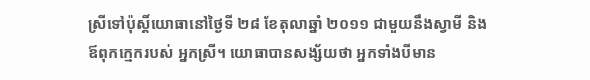ស្រីទៅប៉ុស្តិ៍យោធានៅថ្ងៃទី ២៨ ខែតុលាឆ្នាំ ២០១១ ជាមួយនឹងស្វាមី និងឪពុកក្មេករបស់ អ្នកស្រី។ យោធាបានសង្ស័យថា អ្នកទាំងបីមាន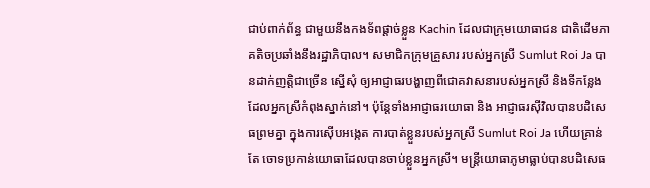ជាប់ពាក់ព័ន្ធ ជាមួយនឹងកងទ័ពផ្តាច់ខ្លួន Kachin ដែលជាក្រុមយោធាជន ជាតិដើមភាគតិចប្រឆាំងនឹងរដ្ឋាភិបាល។ សមាជិកក្រុមគ្រួសារ របស់អ្នកស្រី Sumlut Roi Ja បានដាក់ញត្តិជាច្រើន ស្នើសុំ ឲ្យអាជ្ញាធរបង្ហាញពីជោគវាសនារបស់អ្នកស្រី និងទីកន្លែង ដែលអ្នកស្រីកំពុងស្នាក់នៅ។ ប៉ុន្តែទាំងអាជ្ញាធរយោធា និង អាជ្ញាធរស៊ីវិលបានបដិសេធព្រមគ្នា ក្នុងការស៊ើបអង្កេត ការបាត់ខ្លួនរបស់អ្នកស្រី Sumlut Roi Ja ហើយគ្រាន់តែ ចោទប្រកាន់យោធាដែលបានចាប់ខ្លួនអ្នកស្រី។ មន្រ្តីយោធាភូមាធ្លាប់បានបដិសេធ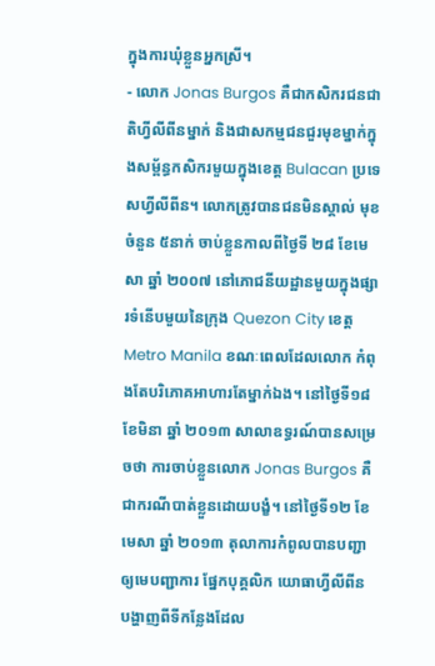ក្នុងការឃុំខ្លួនអ្នកស្រី។
- លោក Jonas Burgos គឺជាកសិករជនជាតិហ្វីលីពីនម្នាក់ និងជាសកម្មជនជួរមុខម្នាក់ក្នុងសម្ព័ន្ធកសិករមួយក្នុងខេត្ត Bulacan ប្រទេសហ្វីលីពីន។ លោកត្រូវបានជនមិនស្គាល់ មុខចំនួន ៥នាក់ ចាប់ខ្លួនកាលពីថ្ងៃទី ២៨ ខែមេសា ឆ្នាំ ២០០៧ នៅភោជនីយដ្ឋានមួយក្នុងផ្សារទំនើបមួយនៃក្រុង Quezon City ខេត្ត Metro Manila ខណៈពេលដែលលោក កំពុងតែបរិភោគអាហារតែម្នាក់ឯង។ នៅថ្ងៃទី១៨ ខែមិនា ឆ្នាំ ២០១៣ សាលាឧទ្ធរណ៍បានសម្រេចថា ការចាប់ខ្លួនលោក Jonas Burgos គឺជាករណីបាត់ខ្លួនដោយបង្ខំ។ នៅថ្ងៃទី១២ ខែមេសា ឆ្នាំ ២០១៣ តុលាការកំពូលបានបញ្ជាឲ្យមេបញ្ជាការ ផ្នែកបុគ្គលិក យោធាហ្វីលីពីន បង្ហាញពីទីកន្លែងដែល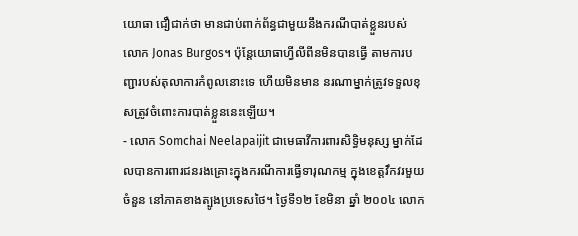យោធា ជឿជាក់ថា មានជាប់ពាក់ព័ន្ធជាមួយនឹងករណីបាត់ខ្លួនរបស់ លោក Jonas Burgos។ ប៉ុន្តែយោធាហ្វីលីពីនមិនបានធ្វើ តាមការបញ្ជារបស់តុលាការកំពូលនោះទេ ហើយមិនមាន នរណាម្នាក់ត្រូវទទួលខុសត្រូវចំពោះការបាត់ខ្លួននេះឡើយ។
- លោក Somchai Neelapaijit ជាមេធាវីការពារសិទ្ធិមនុស្ស ម្នាក់ដែលបានការពារជនរងគ្រោះក្នុងករណីការធ្វើទារុណកម្ម ក្នុងខេត្តវឹកវរមួយចំនួន នៅភាគខាងត្បូងប្រទេសថៃ។ ថ្ងៃទី១២ ខែមិនា ឆ្នាំ ២០០៤ លោក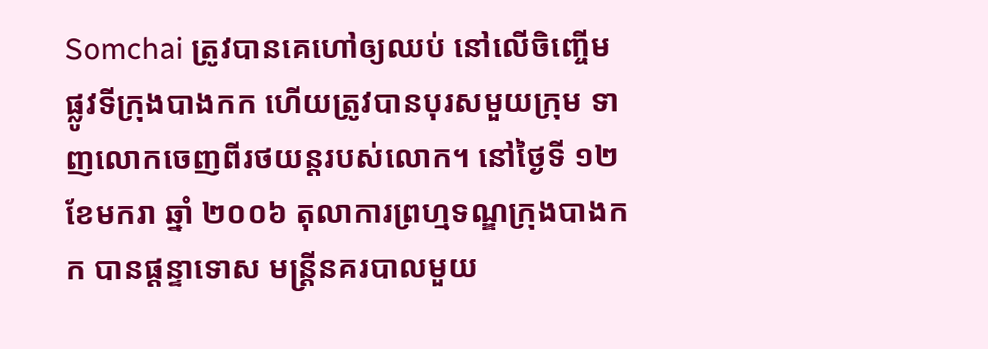Somchai ត្រូវបានគេហៅឲ្យឈប់ នៅលើចិញ្ចើមផ្លូវទីក្រុងបាងកក ហើយត្រូវបានបុរសមួយក្រុម ទាញលោកចេញពីរថយន្តរបស់លោក។ នៅថ្ងៃទី ១២ ខែមករា ឆ្នាំ ២០០៦ តុលាការព្រហ្មទណ្ឌក្រុងបាងកក បានផ្តន្ទាទោស មន្រ្តីនគរបាលមួយ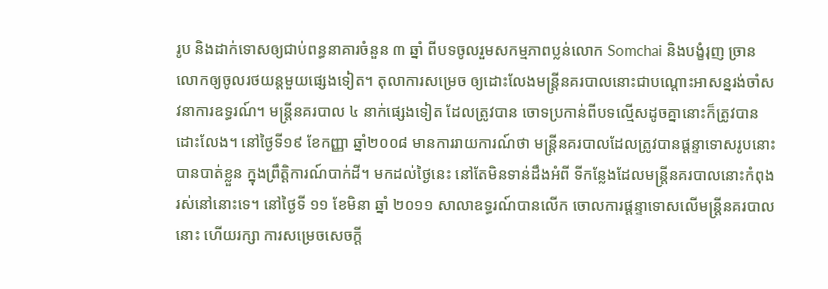រូប និងដាក់ទោសឲ្យជាប់ពន្ធនាគារចំនួន ៣ ឆ្នាំ ពីបទចូលរួមសកម្មភាពប្លន់លោក Somchai និងបង្ខំរុញ ច្រានលោកឲ្យចូលរថយន្តមួយផ្សេងទៀត។ តុលាការសម្រេច ឲ្យដោះលែងមន្ត្រីនគរបាលនោះជាបណ្តោះអាសន្នរង់ចាំសវនាការឧទ្ធរណ៍។ មន្រ្តីនគរបាល ៤ នាក់ផ្សេងទៀត ដែលត្រូវបាន ចោទប្រកាន់ពីបទល្មើសដូចគ្នានោះក៏ត្រូវបានដោះលែង។ នៅថ្ងៃទី១៩ ខែកញ្ញា ឆ្នាំ២០០៨ មានការរាយការណ៍ថា មន្រ្តីនគរបាលដែលត្រូវបានផ្តន្ទាទោសរូបនោះ បានបាត់ខ្លួន ក្នុងព្រឹត្តិការណ៍បាក់ដី។ មកដល់ថ្ងៃនេះ នៅតែមិនទាន់ដឹងអំពី ទីកន្លែងដែលមន្ត្រីនគរបាលនោះកំពុងរស់នៅនោះទេ។ នៅថ្ងៃទី ១១ ខែមិនា ឆ្នាំ ២០១១ សាលាឧទ្ធរណ៍បានលើក ចោលការផ្តន្ទាទោសលើមន្រ្តីនគរបាលនោះ ហើយរក្សា ការសម្រេចសេចក្តី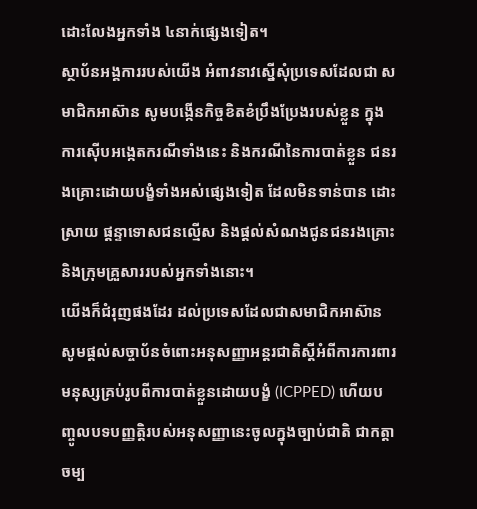ដោះលែងអ្នកទាំង ៤នាក់ផ្សេងទៀត។
ស្ថាប័នអង្គការរបស់យើង អំពាវនាវស្នើសុំប្រទេសដែលជា សមាជិកអាស៊ាន សូមបង្កើនកិច្ចខិតខំប្រឹងប្រែងរបស់ខ្លួន ក្នុងការស៊ើបអង្កេតករណីទាំងនេះ និងករណីនៃការបាត់ខ្លួន ជនរងគ្រោះដោយបង្ខំទាំងអស់ផ្សេងទៀត ដែលមិនទាន់បាន ដោះស្រាយ ផ្តន្ទាទោសជនល្មើស និងផ្តល់សំណងជូនជនរងគ្រោះ និងក្រុមគ្រួសាររបស់អ្នកទាំងនោះ។
យើងក៏ជំរុញផងដែរ ដល់ប្រទេសដែលជាសមាជិកអាស៊ាន សូមផ្តល់សច្ចាប័នចំពោះអនុសញ្ញាអន្តរជាតិស្តីអំពីការការពារមនុស្សគ្រប់រូបពីការបាត់ខ្លួនដោយបង្ខំ (ICPPED) ហើយបញ្ចូលបទបញ្ញត្តិរបស់អនុសញ្ញានេះចូលក្នុងច្បាប់ជាតិ ជាកត្តាចម្ប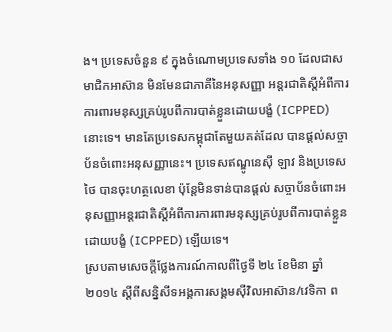ង។ ប្រទេសចំនួន ៩ ក្នុងចំណោមប្រទេសទាំង ១០ ដែលជាសមាជិកអាស៊ាន មិនមែនជាភាគីនៃអនុសញ្ញា អន្តរជាតិស្តីអំពីការការពារមនុស្សគ្រប់រូបពីការបាត់ខ្លួនដោយបង្ខំ (ICPPED) នោះទេ។ មានតែប្រទេសកម្ពុជាតែមួយគត់ដែល បានផ្តល់សច្ចាប័នចំពោះអនុសញ្ញានេះ។ ប្រទេសឥណ្ឌូនេស៊ី ឡាវ និងប្រទេសថៃ បានចុះហត្ថលេខា ប៉ុន្តែមិនទាន់បានផ្តល់ សច្ចាប័នចំពោះអនុសញ្ញាអន្តរជាតិស្តីអំពីការការពារមនុស្សគ្រប់រូបពីការបាត់ខ្លួនដោយបង្ខំ (ICPPED) ឡើយទេ។
ស្របតាមសេចក្តីថ្លែងការណ៍កាលពីថ្ងៃទី ២៤ ខែមិនា ឆ្នាំ ២០១៤ ស្តីពីសន្និសីទអង្គការសង្គមស៊ីវិលអាស៊ាន/វេទិកា ព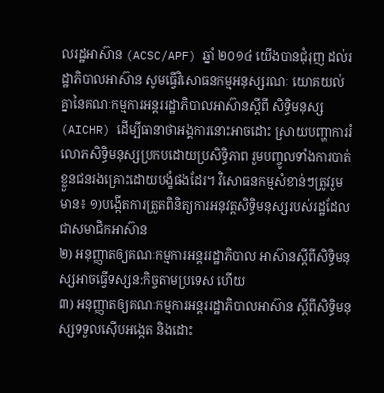លរដ្ឋអាស៊ាន (ACSC/APF) ឆ្នាំ ២០១៤ យើងបានជុំរុញ ដល់រដ្ឋាភិបាលអាស៊ាន សូមធ្វើវិសោធនកម្មអនុស្សរណៈ យោគយល់គ្នានៃគណៈកម្មការអន្តររដ្ឋាភិបាលអាស៊ានស្តីពី សិទ្ធិមនុស្ស (AICHR) ដើម្បីធានាថាអង្គការនោះអាចដោះ ស្រាយបញ្ហាការរំលោភសិទ្ធិមនុស្សប្រកបដោយប្រសិទ្ធិភាព រួមបញ្ចូលទាំងការបាត់ខ្លួនជនរងគ្រោះដោយបង្ខំផងដែរ។ វិសោធនកម្មសំខាន់ៗត្រូវរួមមាន៖ ១)បង្កើតការត្រួតពិនិត្យការអនុវត្តសិទ្ធិមនុស្សរបស់រដ្ឋដែលជាសមាជិកអាស៊ាន
២) អនុញ្ញាតឲ្យគណៈកម្មការអន្តររដ្ឋាភិបាល អាស៊ានស្តីពីសិទ្ធិមនុស្សអាចធ្វើទស្សន:កិច្ចតាមប្រទេស ហើយ
៣) អនុញ្ញាតឲ្យគណៈកម្មការអន្តររដ្ឋាភិបាលអាស៊ាន ស្តីពីសិទ្ធិមនុស្សទទួលស៊ើបអង្កេត និងដោះ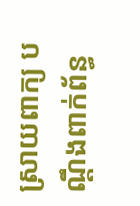ស្រាយពាក្យ បណ្តឹងពាក់ព័ន្ធ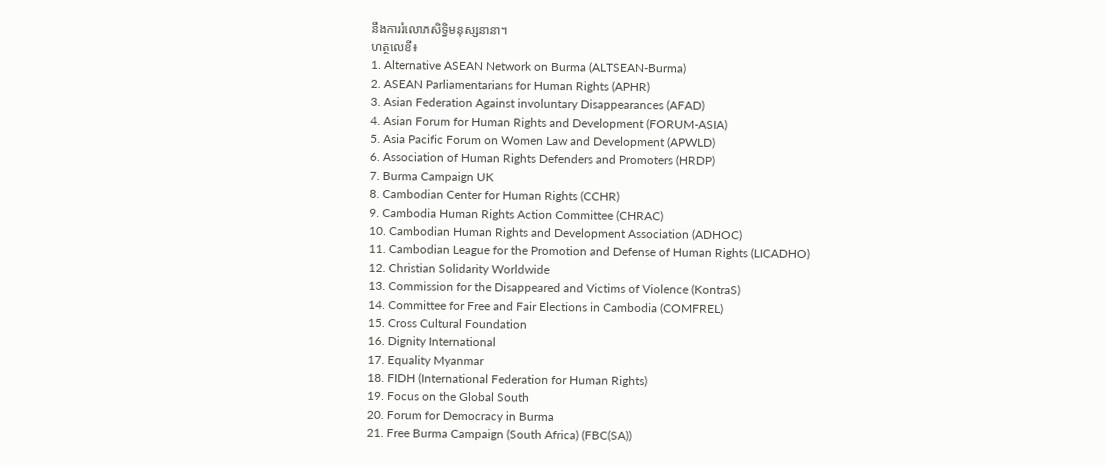នឹងការរំលោភសិទ្ធិមនុស្សនានា។
ហត្ថលេខី៖
1. Alternative ASEAN Network on Burma (ALTSEAN-Burma)
2. ASEAN Parliamentarians for Human Rights (APHR)
3. Asian Federation Against involuntary Disappearances (AFAD)
4. Asian Forum for Human Rights and Development (FORUM-ASIA)
5. Asia Pacific Forum on Women Law and Development (APWLD)
6. Association of Human Rights Defenders and Promoters (HRDP)
7. Burma Campaign UK
8. Cambodian Center for Human Rights (CCHR)
9. Cambodia Human Rights Action Committee (CHRAC)
10. Cambodian Human Rights and Development Association (ADHOC)
11. Cambodian League for the Promotion and Defense of Human Rights (LICADHO)
12. Christian Solidarity Worldwide
13. Commission for the Disappeared and Victims of Violence (KontraS)
14. Committee for Free and Fair Elections in Cambodia (COMFREL)
15. Cross Cultural Foundation
16. Dignity International
17. Equality Myanmar
18. FIDH (International Federation for Human Rights)
19. Focus on the Global South
20. Forum for Democracy in Burma
21. Free Burma Campaign (South Africa) (FBC(SA))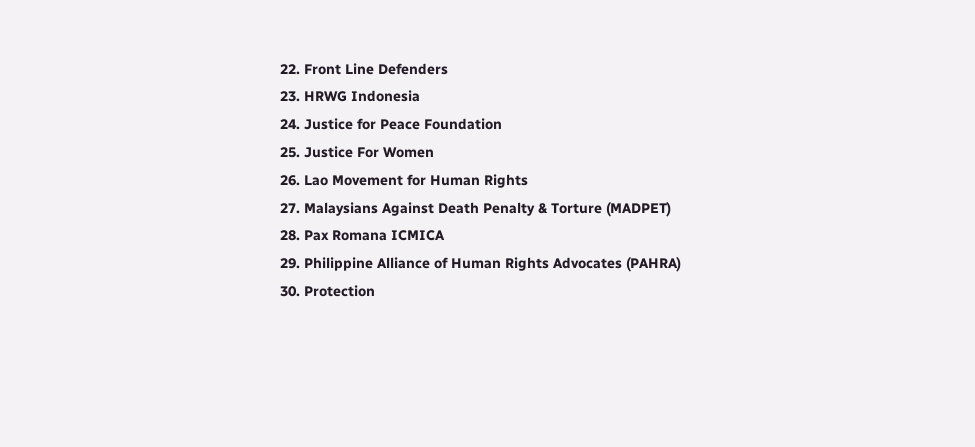22. Front Line Defenders
23. HRWG Indonesia
24. Justice for Peace Foundation
25. Justice For Women
26. Lao Movement for Human Rights
27. Malaysians Against Death Penalty & Torture (MADPET)
28. Pax Romana ICMICA
29. Philippine Alliance of Human Rights Advocates (PAHRA)
30. Protection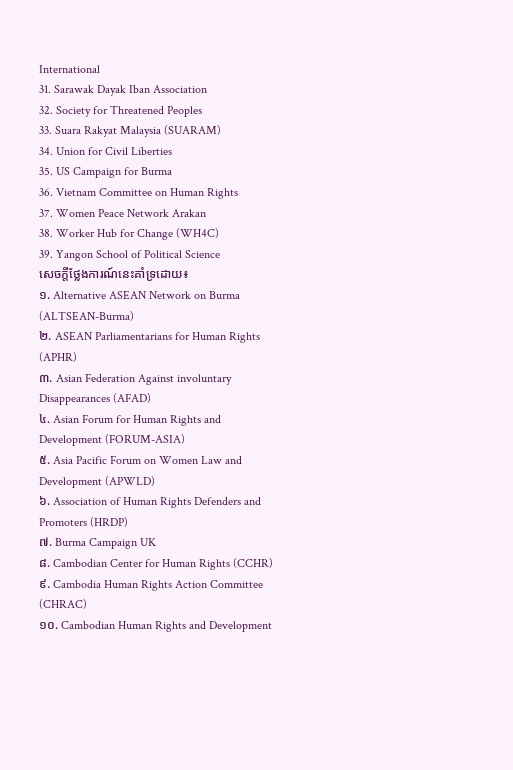International
31. Sarawak Dayak Iban Association
32. Society for Threatened Peoples
33. Suara Rakyat Malaysia (SUARAM)
34. Union for Civil Liberties
35. US Campaign for Burma
36. Vietnam Committee on Human Rights
37. Women Peace Network Arakan
38. Worker Hub for Change (WH4C)
39. Yangon School of Political Science
សេចក្តីថ្លែងការណ៍នេះគាំទ្រដោយ៖
១. Alternative ASEAN Network on Burma (ALTSEAN-Burma)
២. ASEAN Parliamentarians for Human Rights (APHR)
៣. Asian Federation Against involuntary Disappearances (AFAD)
៤. Asian Forum for Human Rights and Development (FORUM-ASIA)
៥. Asia Pacific Forum on Women Law and Development (APWLD)
៦. Association of Human Rights Defenders and Promoters (HRDP)
៧. Burma Campaign UK
៨. Cambodian Center for Human Rights (CCHR)
៩. Cambodia Human Rights Action Committee (CHRAC)
១០. Cambodian Human Rights and Development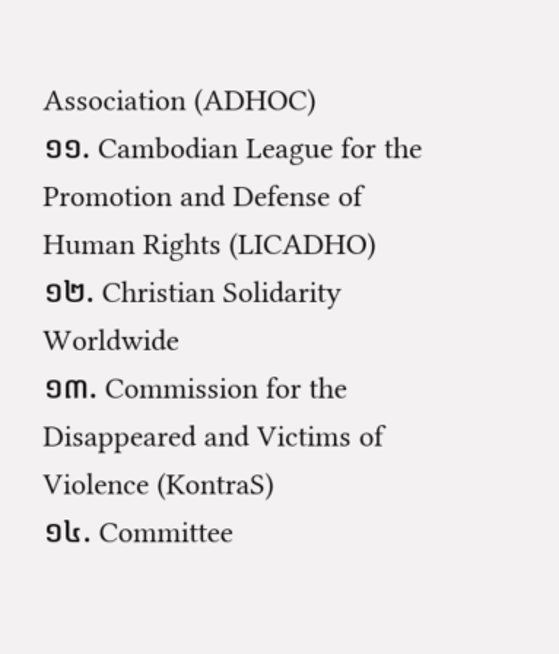Association (ADHOC)
១១. Cambodian League for the Promotion and Defense of Human Rights (LICADHO)
១២. Christian Solidarity Worldwide
១៣. Commission for the Disappeared and Victims of Violence (KontraS)
១៤. Committee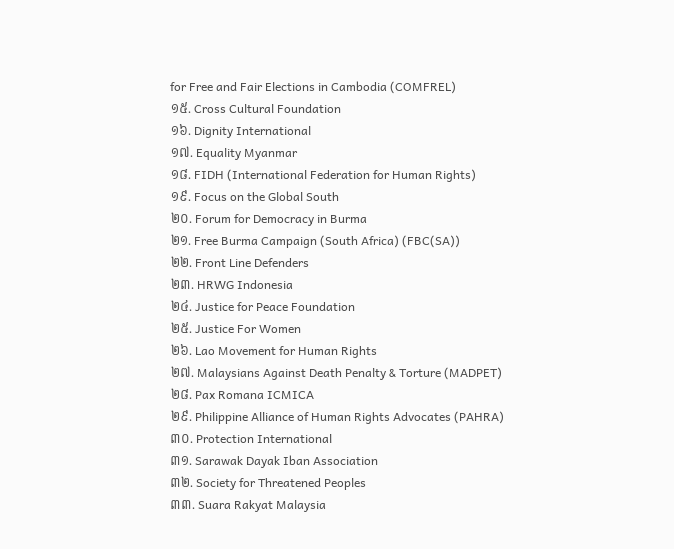for Free and Fair Elections in Cambodia (COMFREL)
១៥. Cross Cultural Foundation
១៦. Dignity International
១៧. Equality Myanmar
១៨. FIDH (International Federation for Human Rights)
១៩. Focus on the Global South
២០. Forum for Democracy in Burma
២១. Free Burma Campaign (South Africa) (FBC(SA))
២២. Front Line Defenders
២៣. HRWG Indonesia
២៤. Justice for Peace Foundation
២៥. Justice For Women
២៦. Lao Movement for Human Rights
២៧. Malaysians Against Death Penalty & Torture (MADPET)
២៨. Pax Romana ICMICA
២៩. Philippine Alliance of Human Rights Advocates (PAHRA)
៣០. Protection International
៣១. Sarawak Dayak Iban Association
៣២. Society for Threatened Peoples
៣៣. Suara Rakyat Malaysia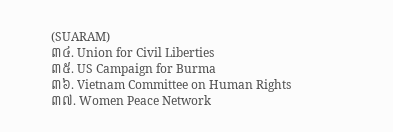(SUARAM)
៣៤. Union for Civil Liberties
៣៥. US Campaign for Burma
៣៦. Vietnam Committee on Human Rights
៣៧. Women Peace Network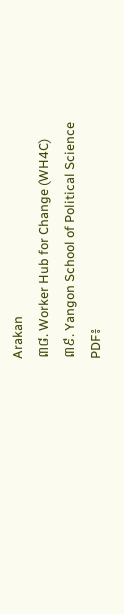Arakan
៣៨. Worker Hub for Change (WH4C)
៣៩. Yangon School of Political Science
PDF៖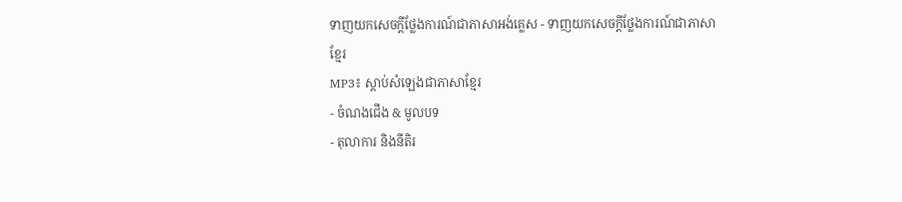ទាញយកសេចក្តីថ្លែងការណ៍ជាភាសាអង់គ្លេស - ទាញយកសេចក្តីថ្លែងការណ៍ជាភាសាខ្មែរ
MP3៖ ស្តាប់សំឡេងជាភាសាខ្មែរ
- ចំណងជើង & មូលបទ
- តុលាការ និងនីតិរ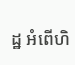ដ្ឋ អំពើហិ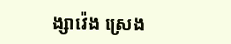ង្សាវ៉េង ស្រេង